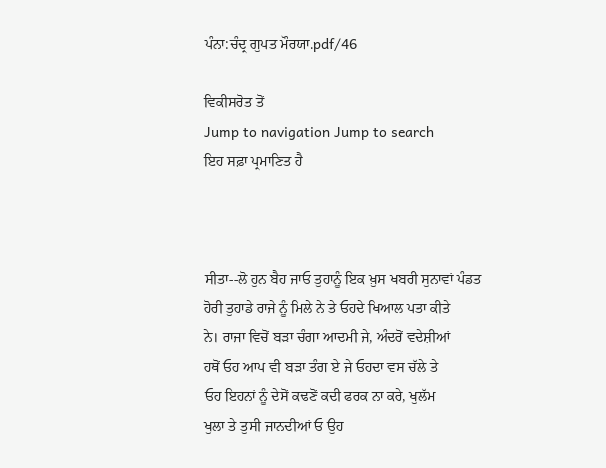ਪੰਨਾ:ਚੰਦ੍ਰ ਗੁਪਤ ਮੌਰਯਾ.pdf/46

ਵਿਕੀਸਰੋਤ ਤੋਂ
Jump to navigation Jump to search
ਇਹ ਸਫ਼ਾ ਪ੍ਰਮਾਣਿਤ ਹੈ



ਸੀਤਾ--ਲੋ ਹੁਨ ਬੈਹ ਜਾਓ ਤੁਹਾਨੂੰ ਇਕ ਖ਼ੁਸ ਖਬਰੀ ਸੁਨਾਵਾਂ ਪੰਡਤ
ਹੋਰੀ ਤੁਹਾਡੇ ਰਾਜੇ ਨੂੰ ਮਿਲੇ ਨੇ ਤੇ ਓਹਦੇ ਖਿਆਲ ਪਤਾ ਕੀਤੇ
ਨੇ। ਰਾਜਾ ਵਿਚੋਂ ਬੜਾ ਚੰਗਾ ਆਦਮੀ ਜੇ, ਅੰਦਰੋਂ ਵਦੇਸ਼ੀਆਂ
ਹਥੋਂ ਓਹ ਆਪ ਵੀ ਬੜਾ ਤੰਗ ਏ ਜੇ ਓਹਦਾ ਵਸ ਚੱਲੇ ਤੇ
ਓਹ ਇਹਨਾਂ ਨੂੰ ਦੇਸੋਂ ਕਢਣੋਂ ਕਦੀ ਫਰਕ ਨਾ ਕਰੇ, ਖੁਲੱਮ
ਖੁਲਾ ਤੇ ਤੁਸੀ ਜਾਨਦੀਆਂ ਓ ਉਹ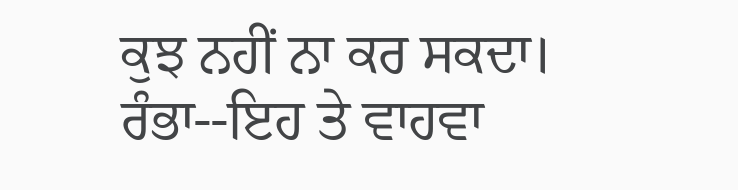ਕੁਝ ਨਹੀਂ ਨਾ ਕਰ ਸਕਦਾ।
ਰੰਭਾ--ਇਹ ਤੇ ਵਾਹਵਾ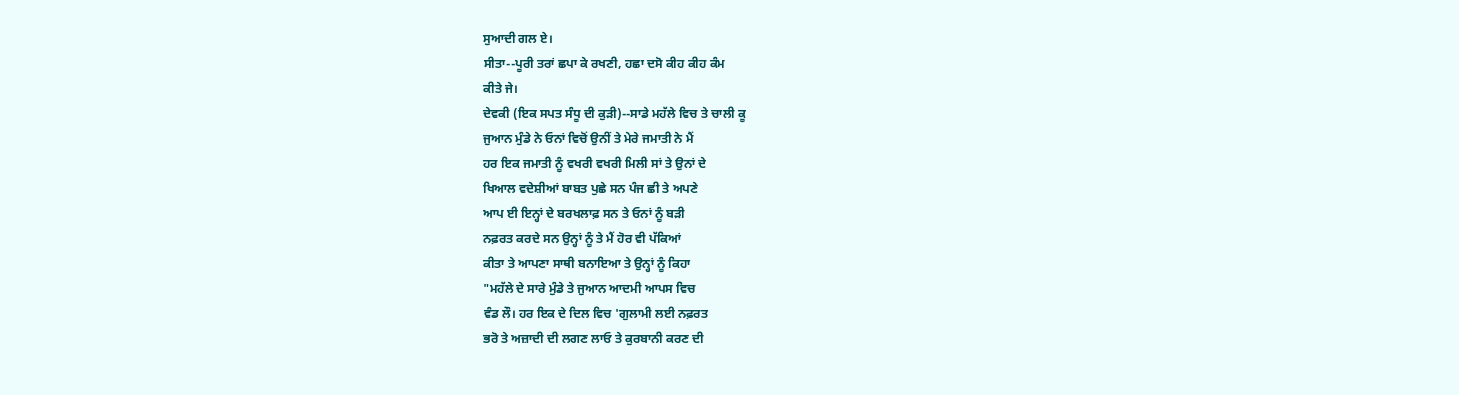ਸੁਆਦੀ ਗਲ ਏ।
ਸੀਤਾ--ਪੂਰੀ ਤਰਾਂ ਛਪਾ ਕੇ ਰਖਣੀ, ਹਛਾ ਦਸੋ ਕੀਹ ਕੀਹ ਕੰਮ
ਕੀਤੇ ਜੇ।
ਦੇਵਕੀ (ਇਕ ਸਪਤ ਸੰਧੂ ਦੀ ਕੁੜੀ)--ਸਾਡੇ ਮਹੱਲੇ ਵਿਚ ਤੇ ਚਾਲੀ ਕੂ
ਜੁਆਨ ਮੁੰਡੇ ਨੇ ਓਨਾਂ ਵਿਚੋਂ ਉਨੀਂ ਤੇ ਮੇਰੇ ਜਮਾਤੀ ਨੇ ਮੈਂ
ਹਰ ਇਕ ਜਮਾਤੀ ਨੂੰ ਵਖਰੀ ਵਖਰੀ ਮਿਲੀ ਸਾਂ ਤੇ ਉਨਾਂ ਦੇ
ਖਿਆਲ ਵਦੇਸ਼ੀਆਂ ਬਾਬਤ ਪੁਛੇ ਸਨ ਪੰਜ ਛੀ ਤੇ ਅਪਣੇ
ਆਪ ਈ ਇਨ੍ਹਾਂ ਦੇ ਬਰਖਲਾਫ਼ ਸਨ ਤੇ ਓਨਾਂ ਨੂੰ ਬੜੀ
ਨਫ਼ਰਤ ਕਰਦੇ ਸਨ ਉਨ੍ਹਾਂ ਨੂੰ ਤੇ ਮੈਂ ਹੋਰ ਵੀ ਪੱਕਿਆਂ
ਕੀਤਾ ਤੇ ਆਪਣਾ ਸਾਥੀ ਬਨਾਇਆ ਤੇ ਉਨ੍ਹਾਂ ਨੂੰ ਕਿਹਾ
"ਮਹੱਲੇ ਦੇ ਸਾਰੇ ਮੁੰਡੇ ਤੇ ਜੁਆਨ ਆਦਮੀ ਆਪਸ ਵਿਚ
ਵੰਡ ਲੌ। ਹਰ ਇਕ ਦੇ ਦਿਲ ਵਿਚ 'ਗੁਲਾਮੀ ਲਈ ਨਫ਼ਰਤ
ਭਰੋ ਤੇ ਅਜ਼ਾਦੀ ਦੀ ਲਗਣ ਲਾਓ ਤੇ ਕੁਰਬਾਨੀ ਕਰਣ ਦੀ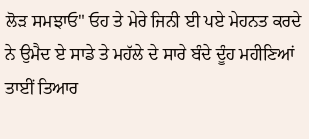ਲੋੜ ਸਮਝਾਓ" ਓਹ ਤੇ ਮੇਰੇ ਜਿਨੀ ਈ ਪਏ ਮੇਹਨਤ ਕਰਦੇ
ਨੇ ਉਮੈਦ ਏ ਸਾਡੇ ਤੇ ਮਹੱਲੇ ਦੇ ਸਾਰੇ ਬੰਦੇ ਦੂੰਹ ਮਹੀਣਿਆਂ
ਤਾਈਂ ਤਿਆਰ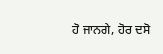ਹੋ ਜਾਨਗੇ, ਹੋਰ ਦਸੋ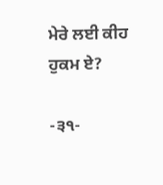ਮੇਰੇ ਲਈ ਕੀਹ
ਹੁਕਮ ਏ?

-੩੧-